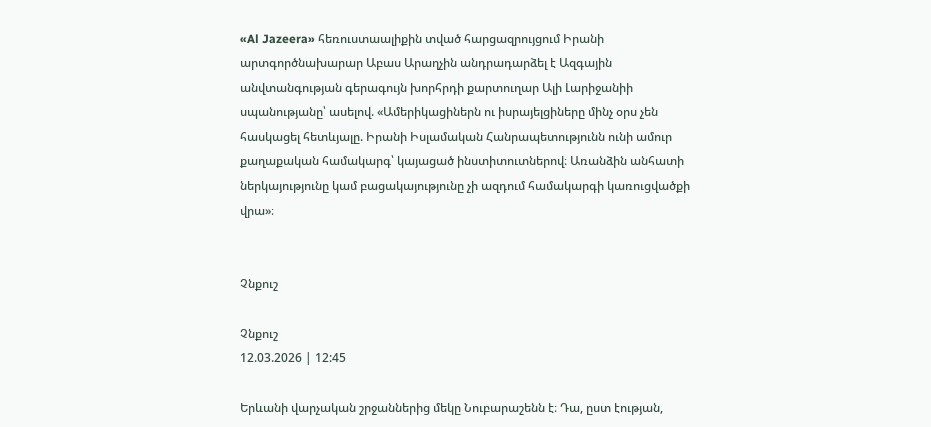«Al Jazeera» հեռուստաալիքին տված հարցազրույցում Իրանի արտգործնախարար Աբաս Արաղչին անդրադարձել է Ազգային անվտանգության գերագույն խորհրդի քարտուղար Ալի Լարիջանիի սպանությանը՝ ասելով. «Ամերիկացիներն ու իսրայելցիները մինչ օրս չեն հասկացել հետևյալը. Իրանի Իսլամական Հանրապետությունն ունի ամուր քաղաքական համակարգ՝ կայացած ինստիտուտներով։ Առանձին անհատի ներկայությունը կամ բացակայությունը չի ազդում համակարգի կառուցվածքի վրա»։


Չնքուշ

Չնքուշ
12.03.2026 | 12:45

Երևանի վարչական շրջաններից մեկը Նուբարաշենն է։ Դա, ըստ էության,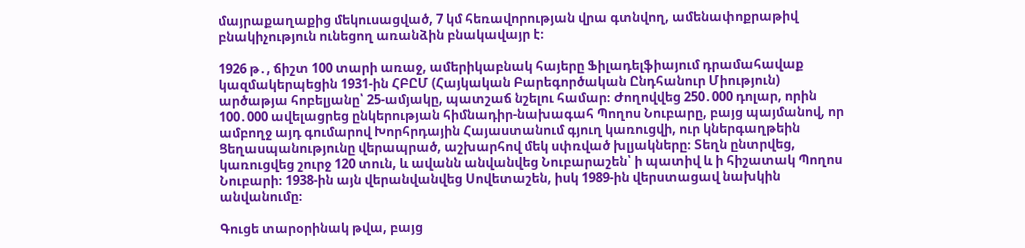մայրաքաղաքից մեկուսացված, 7 կմ հեռավորության վրա գտնվող, ամենափոքրաթիվ բնակիչություն ունեցող առանձին բնակավայր է։

1926 թ․, ճիշտ 100 տարի առաջ, ամերիկաբնակ հայերը Ֆիլադելֆիայում դրամահավաք կազմակերպեցին 1931-ին ՀԲԸՄ (Հայկական Բարեգործական Ընդհանուր Միություն) արծաթյա հոբելյանը՝ 25-ամյակը, պատշաճ նշելու համար։ Ժողովվեց 250․000 դոլար, որին 100․000 ավելացրեց ընկերության հիմնադիր-նախագահ Պողոս Նուբարը, բայց պայմանով, որ ամբողջ այդ գումարով Խորհրդային Հայաստանում գյուղ կառուցվի, ուր կներգաղթեին Ցեղասպանությունը վերապրած, աշխարհով մեկ սփռված խլյակները։ Տեղն ընտրվեց, կառուցվեց շուրջ 120 տուն, և ավանն անվանվեց Նուբարաշեն՝ ի պատիվ և ի հիշատակ Պողոս Նուբարի։ 1938-ին այն վերանվանվեց Սովետաշեն, իսկ 1989-ին վերստացավ նախկին անվանումը։

Գուցե տարօրինակ թվա, բայց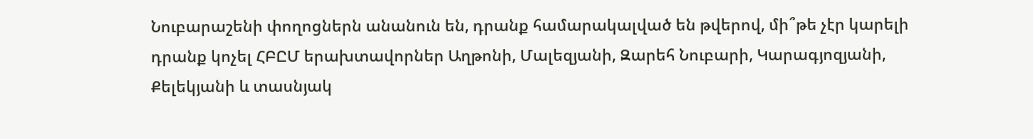Նուբարաշենի փողոցներն անանուն են, դրանք համարակալված են թվերով, մի՞թե չէր կարելի դրանք կոչել ՀԲԸՄ երախտավորներ Աղթոնի, Մալեզյանի, Զարեհ Նուբարի, Կարագյոզյանի, Քելեկյանի և տասնյակ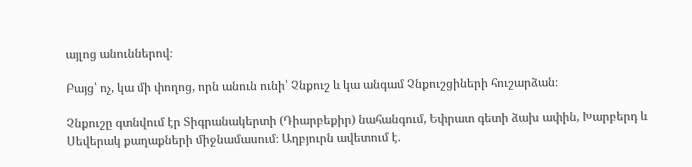այլոց անուններով։

Բայց՝ ոչ, կա մի փողոց, որն անուն ունի՝ Չնքուշ և կա անգամ Չնքուշցիների հուշարձան։

Չնքուշը գտնվում էր Տիգրանակերտի (Դիարբեքիր) նահանգում, Եփրատ գետի ձախ ափին, Խարբերդ և Սեվերակ քաղաքների միջնամասում։ Աղբյուրն ավետում է․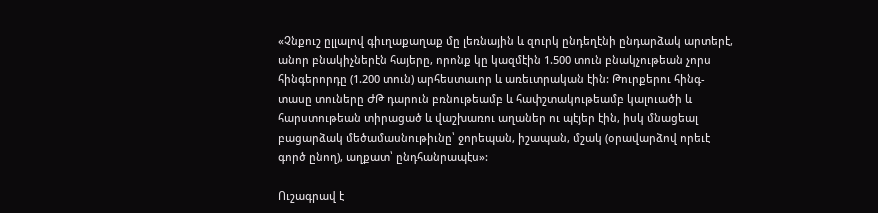«Չնքուշ ըլլալով գիւղաքաղաք մը լեռնային և զուրկ ընդեղէնի ընդարձակ արտերէ, անոր բնակիչներէն հայերը, որոնք կը կազմէին 1.500 տուն բնակչութեան չորս հինգերորդը (1.200 տուն) արհեստաւոր և առեւտրական էին: Թուրքերու հինգ-տասը տուները ԺԹ դարուն բռնութեամբ և հափշտակութեամբ կալուածի և հարստութեան տիրացած և վաշխառու աղաներ ու պէյեր էին, իսկ մնացեալ բացարձակ մեծամասնութիւնը՝ ջորեպան, իշապան, մշակ (օրավարձով որեւէ գործ ընող), աղքատ՝ ընդհանրապէս»:

Ուշագրավ է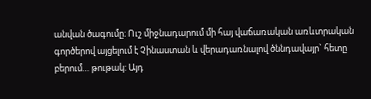անվան ծագումը։ Ուշ միջնադարում մի հայ վաճառական առևտրական գործերով այցելում է Չինաստան և վերադառնալով ծննդավայր` հետը բերում… թութակ: Այդ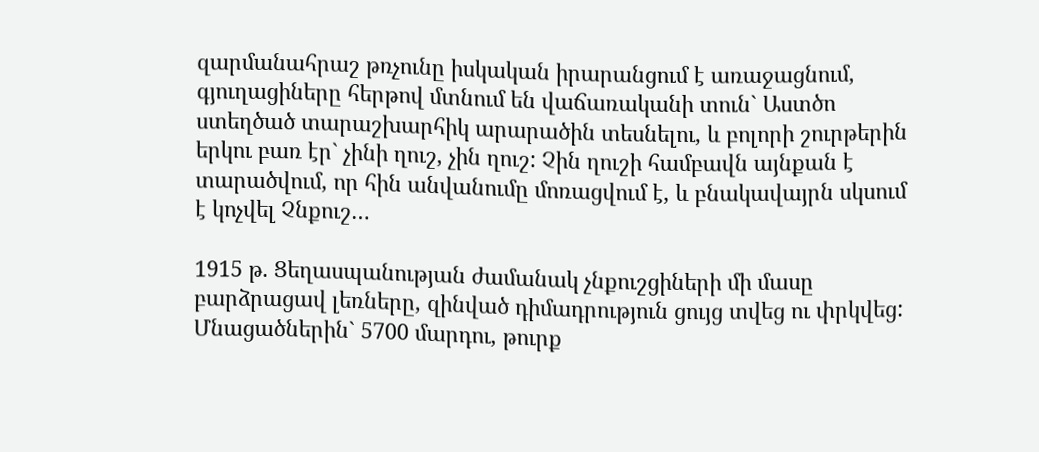զարմանահրաշ թռչունը իսկական իրարանցում է առաջացնում, գյուղացիները հերթով մտնում են վաճառականի տուն` Աստծո ստեղծած տարաշխարհիկ արարածին տեսնելու, և բոլորի շուրթերին երկու բառ էր` չինի ղուշ, չին ղուշ: Չին ղուշի համբավն այնքան է տարածվում, որ հին անվանումը մոռացվում է, և բնակավայրն սկսում է կոչվել Չնքուշ…

1915 թ. Ցեղասպանության ժամանակ չնքուշցիների մի մասը բարձրացավ լեռները, զինված դիմադրություն ցույց տվեց ու փրկվեց: Մնացածներին` 5700 մարդու, թուրք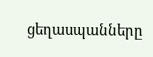ցեղասպանները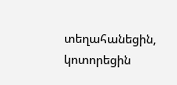տեղահանեցին, կոտորեցին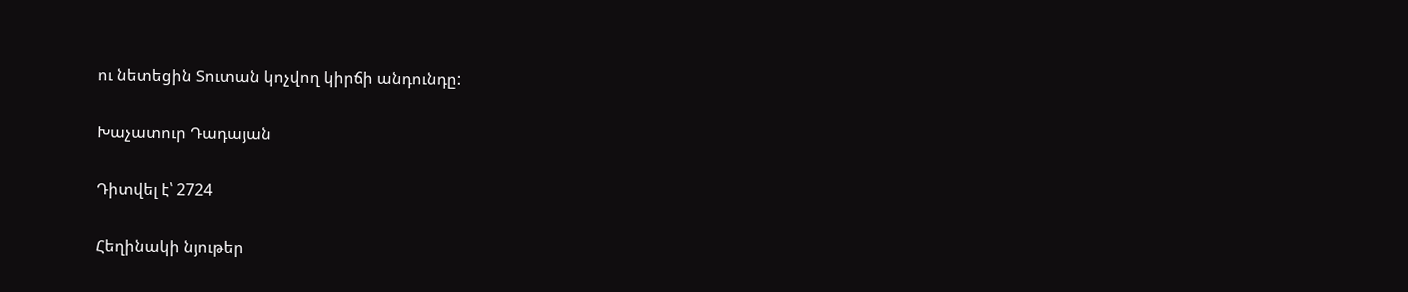ու նետեցին Տուտան կոչվող կիրճի անդունդը:

Խաչատուր Դադայան

Դիտվել է՝ 2724

Հեղինակի նյութեր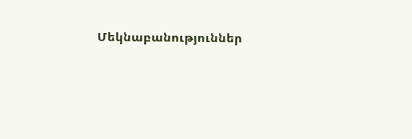Մեկնաբանություններ